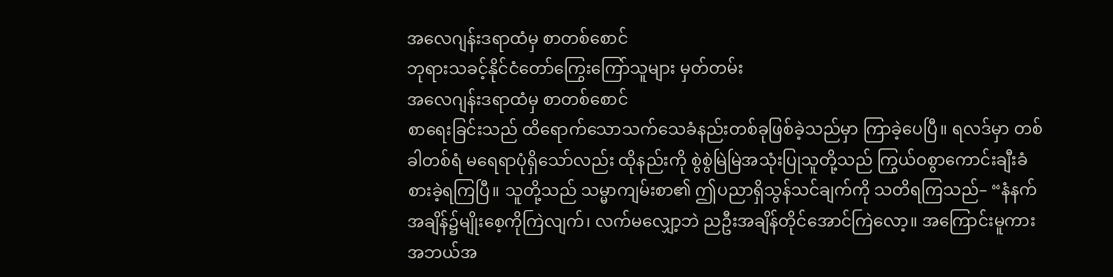အလေဂျန်းဒရာထံမှ စာတစ်စောင်
ဘုရားသခင့်နိုင်ငံတော်ကြွေးကြော်သူများ မှတ်တမ်း
အလေဂျန်းဒရာထံမှ စာတစ်စောင်
စာရေးခြင်းသည် ထိရောက်သောသက်သေခံနည်းတစ်ခုဖြစ်ခဲ့သည်မှာ ကြာခဲ့ပေပြီ။ ရလဒ်မှာ တစ်ခါတစ်ရံ မရေရာပုံရှိသော်လည်း ထိုနည်းကို စွဲစွဲမြဲမြဲအသုံးပြုသူတို့သည် ကြွယ်ဝစွာကောင်းချီးခံစားခဲ့ရကြပြီ။ သူတို့သည် သမ္မာကျမ်းစာ၏ ဤပညာရှိသွန်သင်ချက်ကို သတိရကြသည်– “နံနက်အချိန်၌မျိုးစေ့ကိုကြဲလျက်၊ လက်မလျှော့ဘဲ ညဦးအချိန်တိုင်အောင်ကြဲလော့။ အကြောင်းမူကား အဘယ်အ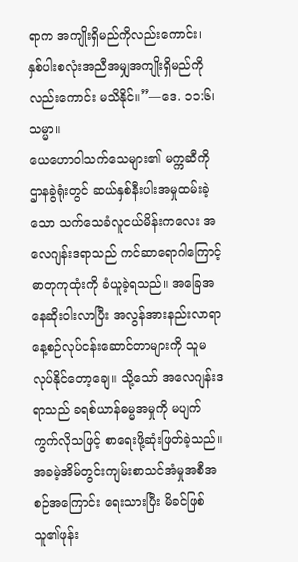ရာက အကျိုးရှိမည်ကိုလည်းကောင်း၊ နှစ်ပါးစလုံးအညီအမျှအကျိုးရှိမည်ကိုလည်းကောင်း မသိနိုင်။”—ဒေ. ၁၁:၆၊ သမ္မာ။
ယေဟောဝါသက်သေများ၏ မက္ကဆီကိုဌာနခွဲရုံးတွင် ဆယ်နှစ်နီးပါးအမှုထမ်းခဲ့သော သက်သေခံလူငယ်မိန်းကလေး အလေဂျန်းဒရာသည် ကင်ဆာရောဂါကြောင့် ဓာတုကုထုံးကို ခံယူခဲ့ရသည်။ အခြေအနေဆိုးဝါးလာပြီး အလွန်အားနည်းလာရာ နေ့စဉ်လုပ်ငန်းဆောင်တာများကို သူမလုပ်နိုင်တော့ချေ။ သို့သော် အလေဂျန်းဒရာသည် ခရစ်ယာန်ဓမ္မအမှုကို မပျက်ကွက်လိုသဖြင့် စာရေးဖို့ဆုံးဖြတ်ခဲ့သည်။ အခမဲ့အိမ်တွင်းကျမ်းစာသင်အံမှုအစီအစဉ်အကြောင်း ရေးသားပြီး မိခင်ဖြစ်သူ၏ဖုန်း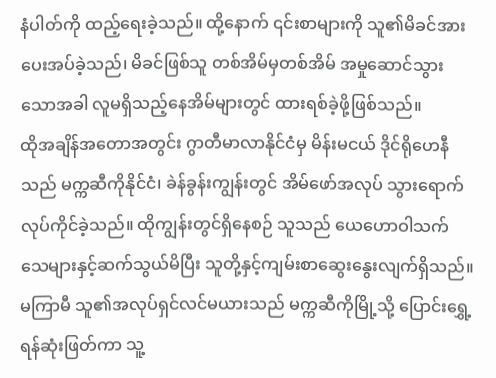နံပါတ်ကို ထည့်ရေးခဲ့သည်။ ထို့နောက် ၎င်းစာများကို သူ၏မိခင်အား ပေးအပ်ခဲ့သည်၊ မိခင်ဖြစ်သူ တစ်အိမ်မှတစ်အိမ် အမှုဆောင်သွားသောအခါ လူမရှိသည့်နေအိမ်များတွင် ထားရစ်ခဲ့ဖို့ဖြစ်သည်။
ထိုအချိန်အတောအတွင်း ဂွာတီမာလာနိုင်ငံမှ မိန်းမငယ် ဒိုင်ရိုဟေနီသည် မက္ကဆီကိုနိုင်ငံ၊ ခဲန်ခွန်းကျွန်းတွင် အိမ်ဖော်အလုပ် သွားရောက်လုပ်ကိုင်ခဲ့သည်။ ထိုကျွန်းတွင်ရှိနေစဉ် သူသည် ယေဟောဝါသက်သေများနှင့်ဆက်သွယ်မိပြီး သူတို့နှင့်ကျမ်းစာဆွေးနွေးလျက်ရှိသည်။ မကြာမီ သူ၏အလုပ်ရှင်လင်မယားသည် မက္ကဆီကိုမြို့သို့ ပြောင်းရွှေ့ရန်ဆုံးဖြတ်ကာ သူ့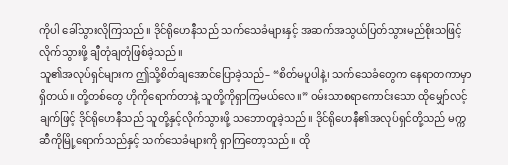ကိုပါ ခေါ်သွားလိုကြသည်။ ဒိုင်ရိုဟေနီသည် သက်သေခံများနှင့် အဆက်အသွယ်ပြတ်သွားမည်စိုးသဖြင့် လိုက်သွားဖို့ ချီတုံချတုံဖြစ်ခဲ့သည်။
သူ၏အလုပ်ရှင်များက ဤသို့စိတ်ချအောင်ပြောခဲ့သည်– “စိတ်မပူပါနဲ့၊ သက်သေခံတွေက နေရာတကာမှာရှိတယ်။ တို့တစ်တွေ ဟိုကိုရောက်တာနဲ့ သူတို့ကိုရှာကြမယ်လေ။” ဝမ်းသာစရာကောင်းသော ထိုမျှော်လင့်ချက်ဖြင့် ဒိုင်ရိုဟေနီသည် သူတို့နှင့်လိုက်သွားဖို့ သဘောတူခဲ့သည်။ ဒိုင်ရိုဟေနီ၏အလုပ်ရှင်တို့သည် မက္ကဆီကိုမြို့ရောက်သည်နှင့် သက်သေခံများကို ရှာကြတော့သည်။ ထို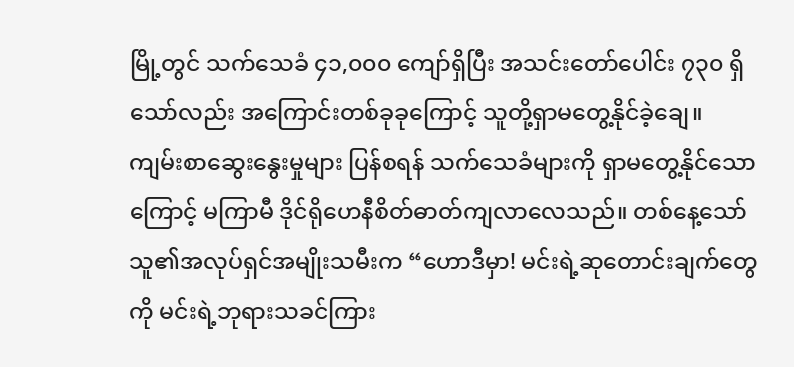မြို့တွင် သက်သေခံ ၄၁,၀၀၀ ကျော်ရှိပြီး အသင်းတော်ပေါင်း ၇၃၀ ရှိသော်လည်း အကြောင်းတစ်ခုခုကြောင့် သူတို့ရှာမတွေ့နိုင်ခဲ့ချေ။
ကျမ်းစာဆွေးနွေးမှုများ ပြန်စရန် သက်သေခံများကို ရှာမတွေ့နိုင်သောကြောင့် မကြာမီ ဒိုင်ရိုဟေနီစိတ်ဓာတ်ကျလာလေသည်။ တစ်နေ့သော် သူ၏အလုပ်ရှင်အမျိုးသမီးက “ဟောဒီမှာ! မင်းရဲ့ဆုတောင်းချက်တွေကို မင်းရဲ့ဘုရားသခင်ကြား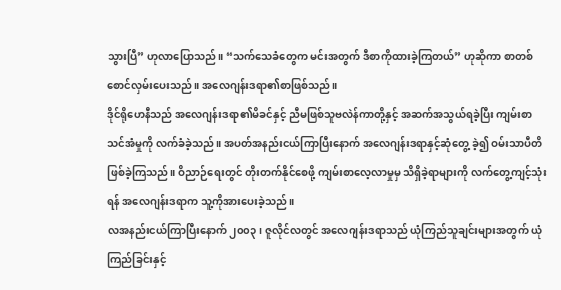သွားပြီ” ဟုလာပြောသည်။ “သက်သေခံတွေက မင်းအတွက် ဒီစာကိုထားခဲ့ကြတယ်” ဟုဆိုကာ စာတစ်စောင်လှမ်းပေးသည်။ အလေဂျန်းဒရာ၏စာဖြစ်သည်။
ဒိုင်ရိုဟေနီသည် အလေဂျန်းဒရာ၏မိခင်နှင့် ညီမဖြစ်သူဗလဲန်ကာတို့နှင့် အဆက်အသွယ်ရခဲ့ပြီး ကျမ်းစာသင်အံမှုကို လက်ခံခဲ့သည်။ အပတ်အနည်းငယ်ကြာပြီးနောက် အလေဂျန်းဒရာနှင့်ဆုံတွေ့ ခဲ့၍ ဝမ်းသာပီတိဖြစ်ခဲ့ကြသည်။ ဝိညာဉ်ရေးတွင် တိုးတက်နိုင်စေဖို့ ကျမ်းစာလေ့လာမှုမှ သိရှိခဲ့ရာများကို လက်တွေ့ကျင့်သုံးရန် အလေဂျန်းဒရာက သူ့ကိုအားပေးခဲ့သည်။
လအနည်းငယ်ကြာပြီးနောက် ၂၀၀၃၊ ဇူလိုင်လတွင် အလေဂျန်းဒရာသည် ယုံကြည်သူချင်းများအတွက် ယုံကြည်ခြင်းနှင့်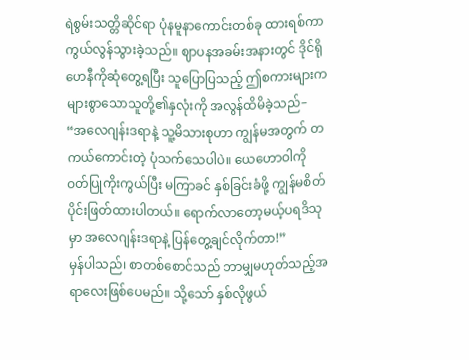ရဲစွမ်းသတ္တိဆိုင်ရာ ပုံနမူနာကောင်းတစ်ခု ထားရစ်ကာ ကွယ်လွန်သွားခဲ့သည်။ ဈာပနအခမ်းအနားတွင် ဒိုင်ရိုဟေနီကိုဆုံတွေ့ရပြီး သူပြောပြသည့် ဤစကားများက များစွာသောသူတို့၏နှလုံးကို အလွန်ထိမိခဲ့သည်– “အလေဂျန်းဒရာနဲ့ သူ့မိသားစုဟာ ကျွန်မအတွက် တကယ်ကောင်းတဲ့ ပုံသက်သေပါပဲ။ ယေဟောဝါကို ဝတ်ပြုကိုးကွယ်ပြီး မကြာခင် နှစ်ခြင်းခံဖို့ ကျွန်မစိတ်ပိုင်းဖြတ်ထားပါတယ်။ ရောက်လာတော့မယ့်ပရဒိသုမှာ အလေဂျန်းဒရာနဲ့ ပြန်တွေ့ချင်လိုက်တာ!”
မှန်ပါသည်၊ စာတစ်စောင်သည် ဘာမျှမဟုတ်သည့်အရာလေးဖြစ်ပေမည်။ သို့သော် နှစ်လိုဖွယ်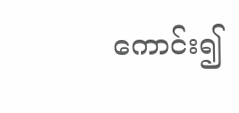ကောင်း၍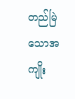တည်မြဲသောအကျိုး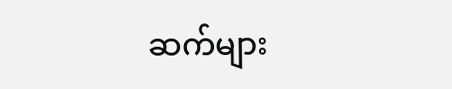ဆက်များ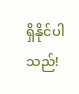ရှိနိုင်ပါသည်!